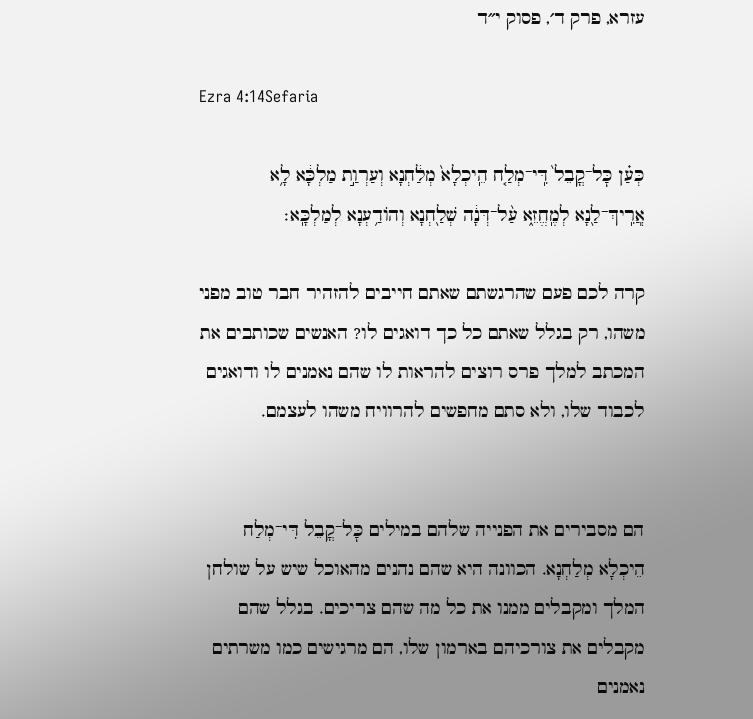עזרא, פרק ד׳, פסוק י״ד

Ezra 4:14Sefaria

כְּעַ֗ן כׇּל־קֳבֵל֙ דִּֽי־מְלַ֤ח הֵֽיכְלָא֙ מְלַ֔חְנָא וְעַרְוַ֣ת מַלְכָּ֔א לָ֥א אֲֽרִֽיךְ־לַ֖נָא לְמֶֽחֱזֵ֑א עַ֨ל־דְּנָ֔ה שְׁלַ֖חְנָא וְהוֹדַ֥עְנָא לְמַלְכָּֽא׃

קרה לכם פעם שהרגשתם שאתם חייבים להזהיר חבר טוב מפני משהו, רק בגלל שאתם כל כך דואגים לו? האנשים שכותבים את המכתב למלך פרס רוצים להראות לו שהם נאמנים לו ודואגים לכבוד שלו, ולא סתם מחפשים להרוויח משהו לעצמם.


הם מסבירים את הפנייה שלהם במילים כׇּל־קֳבֵל דִּי־מְלַח הֵיכְלָא מְלַחְנָא. הכוונה היא שהם נהנים מהאוכל שיש על שולחן המלך ומקבלים ממנו את כל מה שהם צריכים. בגלל שהם מקבלים את צורכיהם בארמון שלו, הם מרגישים כמו משרתים נאמנים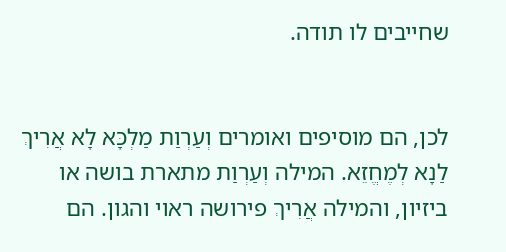שחייבים לו תודה.


לכן, הם מוסיפים ואומרים וְעַרְוַת מַלְכָּא לָא אֲרִיךְ לַנָא לְמֶחֱזֵא. המילה וְעַרְוַת מתארת בושה או ביזיון, והמילה אֲרִיךְ פירושה ראוי והגון. הם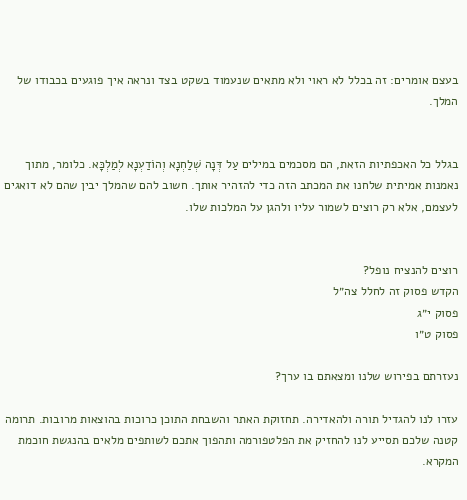בעצם אומרים: זה בכלל לא ראוי ולא מתאים שנעמוד בשקט בצד ונראה איך פוגעים בכבודו של המלך.


בגלל כל האכפתיות הזאת, הם מסכמים במילים עַל דְּנָה שְׁלַחְנָא וְהוֹדַעְנָא לְמַלְכָּא. כלומר, מתוך נאמנות אמיתית שלחנו את המכתב הזה כדי להזהיר אותך. חשוב להם שהמלך יבין שהם לא דואגים לעצמם, אלא רק רוצים לשמור עליו ולהגן על המלכות שלו.


רוצים להנציח נופל?
הקדש פסוק זה לחלל צה״ל
פסוק י״ג
פסוק ט״ו

נעזרתם בפירוש שלנו ומצאתם בו ערך?

עזרו לנו להגדיל תורה ולהאדירה. תחזוקת האתר והשבחת התוכן כרוכות בהוצאות מרובות. תרומה קטנה שלכם תסייע לנו להחזיק את הפלטפורמה ותהפוך אתכם לשותפים מלאים בהנגשת חוכמת המקרא.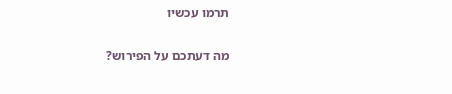תרמו עכשיו

מה דעתכם על הפירוש?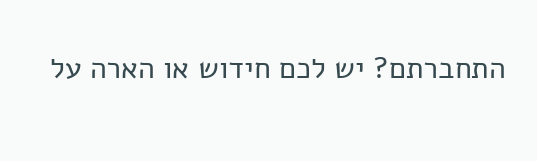התחברתם? יש לכם חידוש או הארה על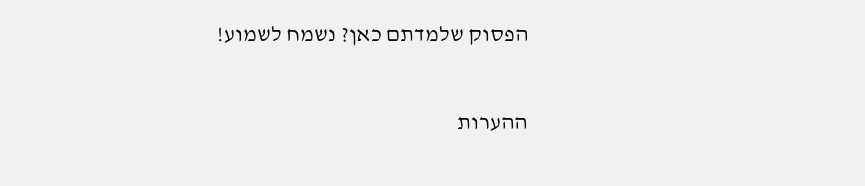הפסוק שלמדתם כאן? נשמח לשמוע!

ההערות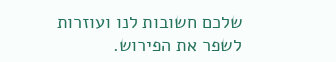שלכם חשובות לנו ועוזרות לשפר את הפירוש.